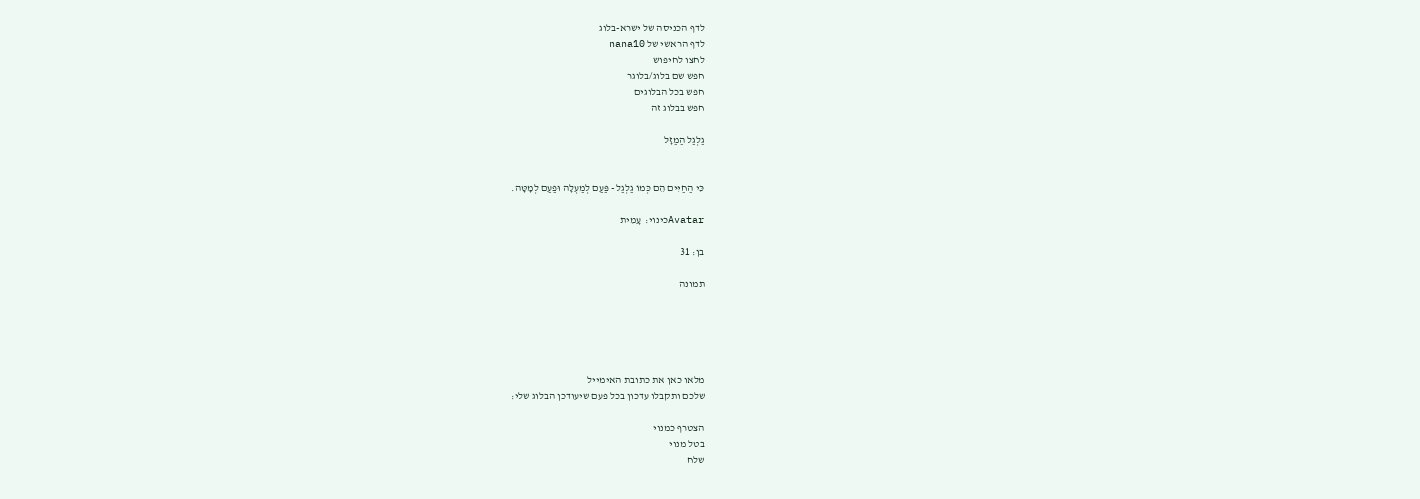לדף הכניסה של ישרא-בלוג
לדף הראשי של nana10
לחצו לחיפוש
חפש שם בלוג/בלוגר
חפש בכל הבלוגים
חפש בבלוג זה

גַלְגַל הַמַזָּל


כִּי הַחַיִּים הֵם כְּמוֹ גַלְגַל - פַּעַם לְמַעְלָה וּפַעַם לְמָטָּה.

Avatarכינוי:  עָמִית

בן: 31

תמונה





מלאו כאן את כתובת האימייל
שלכם ותקבלו עדכון בכל פעם שיעודכן הבלוג שלי:

הצטרף כמנוי
בטל מנוי
שלח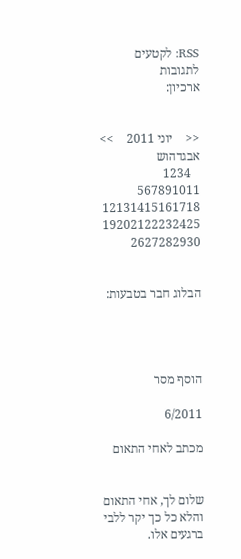RSS: לקטעים  לתגובות
ארכיון:


<<    יוני 2011    >>
אבגדהוש
   1234
567891011
12131415161718
19202122232425
2627282930


הבלוג חבר בטבעות:




הוסף מסר

6/2011

מכתב לאחי התאום


שלום לך, אחי התאום והלא כל כך יקר ללבי ברגעים אלו.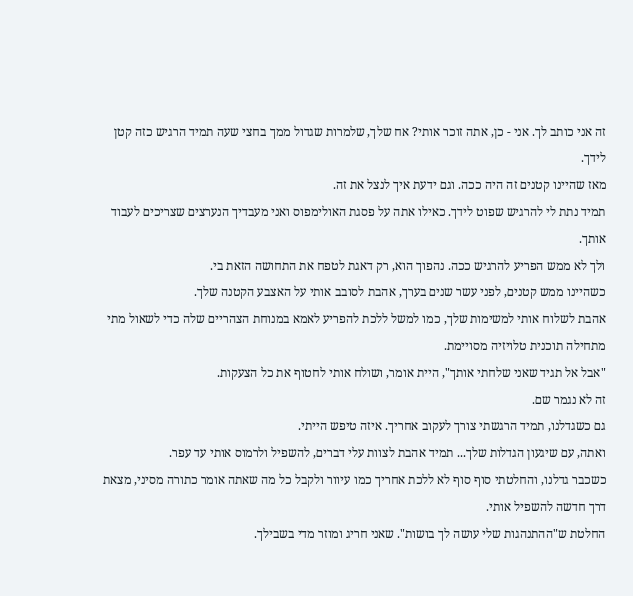זה אני כותב לך. אני - כן, אתה זוכר אותי? אח שלך, שלמרות שגדול ממך בחצי שעה תמיד הרגיש כזה קטן לידך.
מאז שהיינו קטנים זה היה ככה. וגם ידעת איך לנצל את זה.
תמיד נתת לי להרגיש שפוט לידך. כאילו אתה על פסגת האולימפוס ואני מעבדיך הנערצים שצריכים לעבוד אותך.
ולך לא ממש הפריע להרגיש ככה. נהפוך הוא, רק דאגת לטפח את התחושה הזאת בי.
כשהיינו ממש קטנים, לפני עשר שנים בערך, אהבת לסובב אותי על האצבע הקטנה שלך.
אהבת לשלוח אותי למשימות שלך, כמו למשל ללכת להפריע לאמא במנוחת הצהריים שלה כדי לשאול מתי מתחילה תוכנית טלויזיה מסויימת.
"אבל אל תגיד שאני שלחתי אותך", היית אומר, ושולח אותי לחטוף את כל הצעקות.
זה לא נגמר שם.
גם כשגדלנו, תמיד הרגשתי צורך לעקוב אחריך. איזה טיפש הייתי.
ואתה, עם שיגעון הגדלות שלך... תמיד אהבת לצוות עלי דברים, להשפיל ולרמוס אותי עד עפר.
כשכבר גדלנו, והחלטתי סוף סוף לא ללכת אחריך כמו עיוור ולקבל כל מה שאתה אומר כתורה מסיני, מצאת דרך חדשה להשפיל אותי.
החלטת ש"ההתנהגות שלי עושה לך בושות". שאני חריג ומוזר מדי בשבילך.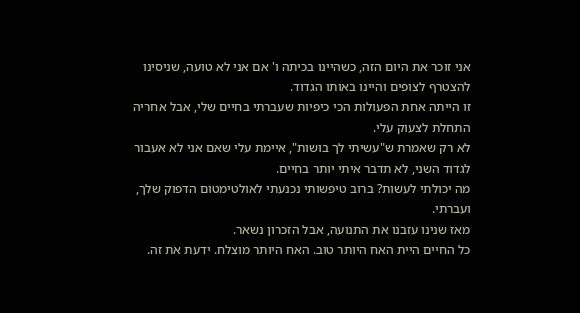אני זוכר את היום הזה, כשהיינו בכיתה ו' אם אני לא טועה, שניסינו להצטרף לצופים והיינו באותו הגדוד.
זו הייתה אחת הפעולות הכי כיפיות שעברתי בחיים שלי, אבל אחריה התחלת לצעוק עלי.
לא רק שאמרת ש"עשיתי לך בושות", איימת עלי שאם אני לא אעבור לגדוד השני, לא תדבר איתי יותר בחיים.
מה יכולתי לעשות? ברוב טיפשותי נכנעתי לאולטימטום הדפוק שלך, ועברתי.
מאז שנינו עזבנו את התנועה, אבל הזכרון נשאר.
כל החיים היית האח היותר טוב. האח היותר מוצלח. ידעת את זה.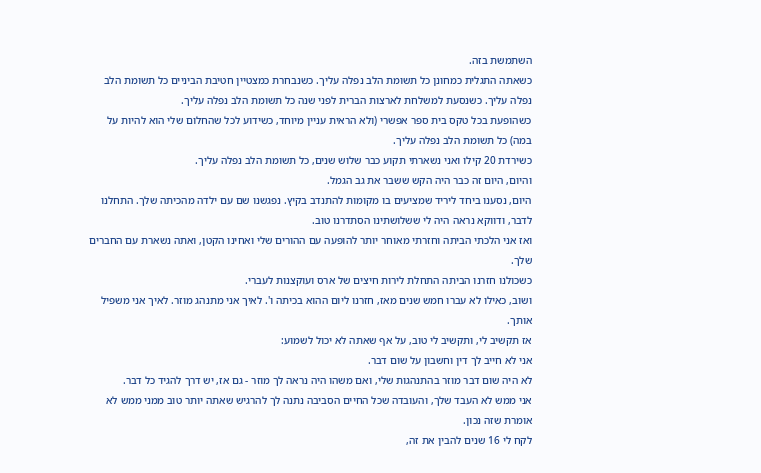השתמשת בזה.
כשאתה התגלית כמחונן כל תשומת הלב נפלה עליך. כשנבחרת כמצטיין חטיבת הביניים כל תשומת הלב נפלה עליך. כשנסעת למשלחת לארצות הברית לפני שנה כל תשומת הלב נפלה עליך.
כשהופעת בכל טקס בית ספר אפשרי (ולא הראית עניין מיוחד, כשידוע לכל שהחלום שלי הוא להיות על במה) כל תשומת הלב נפלה עליך.
כשירדת 20 קילו ואני נשארתי תקוע כבר שלוש שנים, כל תשומת הלב נפלה עליך.
והיום, היום זה כבר היה הקש ששבר את גב הגמל.
היום, נסענו ביחד ליריד שמציעים בו מקומות להתנדב בקיץ. נפגשנו שם עם ילדה מהכיתה שלך. התחלנו לדבר, ודווקא נראה היה לי ששלושתינו הסתדרנו טוב.
ואז אני הלכתי הביתה וחזרתי מאוחר יותר להופעה עם ההורים שלי ואחינו הקטן, ואתה נשארת עם החברים שלך.
כשכולנו חזרנו הביתה התחלת לירות חיצים של ארס ועוקצנות לעברי.
ושוב, כאילו לא עברו חמש שנים מאז, חזרנו ליום ההוא בכיתה ו'. לאיך אני מתנהג מוזר. לאיך אני משפיל אותך.
אז תקשיב לי, ותקשיב לי טוב, על אף שאתה לא יכול לשמוע:
אני לא חייב לך דין וחשבון על שום דבר.
לא היה שום דבר מוזר בהתנהגות שלי, ואם משהו היה נראה לך מוזר - גם אז, יש דרך להגיד כל דבר.
אני ממש לא העבד שלך, והעובדה שכל החיים הסביבה נתנה לך להרגיש שאתה יותר טוב ממני ממש לא אומרת שזה נכון.
לקח לי 16 שנים להבין את זה,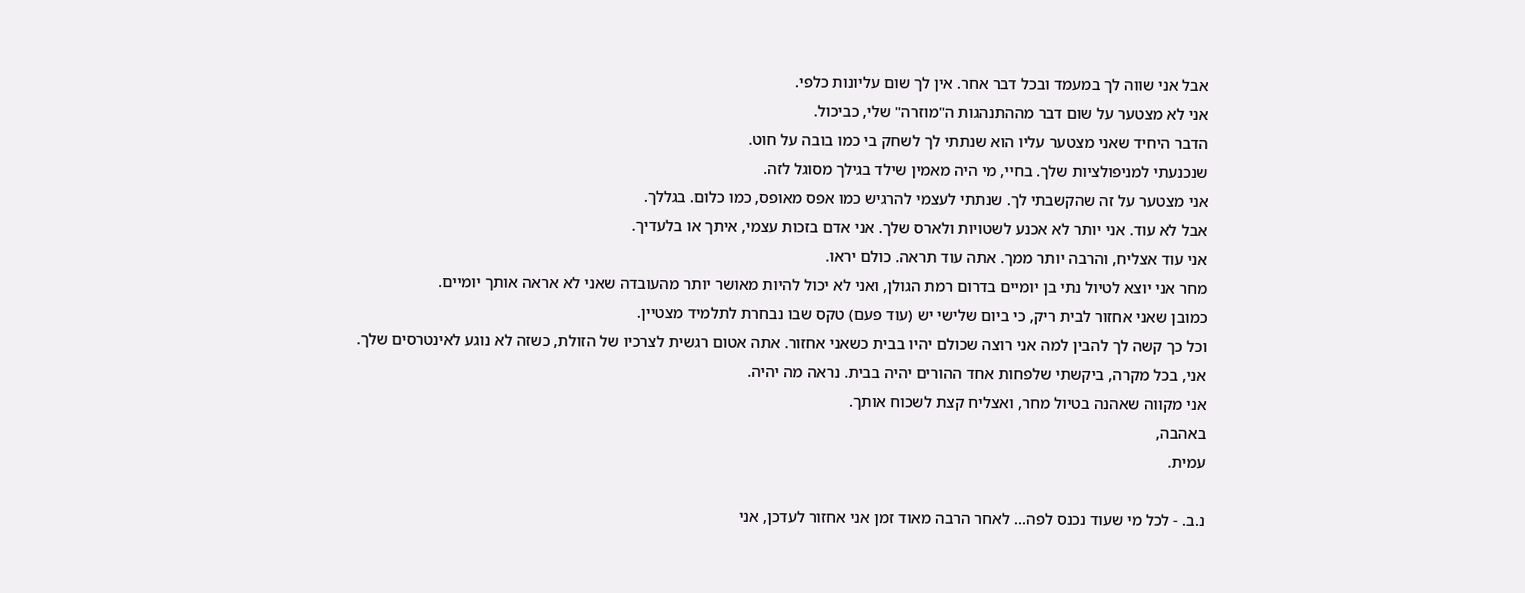אבל אני שווה לך במעמד ובכל דבר אחר. אין לך שום עליונות כלפי.
אני לא מצטער על שום דבר מההתנהגות ה"מוזרה" שלי, כביכול.
הדבר היחיד שאני מצטער עליו הוא שנתתי לך לשחק בי כמו בובה על חוט.
שנכנעתי למניפולציות שלך. בחיי, מי היה מאמין שילד בגילך מסוגל לזה.
אני מצטער על זה שהקשבתי לך. שנתתי לעצמי להרגיש כמו אפס מאופס, כמו כלום. בגללך.
אבל לא עוד. אני יותר לא אכנע לשטויות ולארס שלך. אני אדם בזכות עצמי, איתך או בלעדיך.
אני עוד אצליח, והרבה יותר ממך. אתה עוד תראה. כולם יראו.
מחר אני יוצא לטיול נתי בן יומיים בדרום רמת הגולן, ואני לא יכול להיות מאושר יותר מהעובדה שאני לא אראה אותך יומיים.
כמובן שאני אחזור לבית ריק, כי ביום שלישי יש (עוד פעם) טקס שבו נבחרת לתלמיד מצטיין.
וכל כך קשה לך להבין למה אני רוצה שכולם יהיו בבית כשאני אחזור. אתה אטום רגשית לצרכיו של הזולת, כשזה לא נוגע לאינטרסים שלך.
אני, בכל מקרה, ביקשתי שלפחות אחד ההורים יהיה בבית. נראה מה יהיה.
אני מקווה שאהנה בטיול מחר, ואצליח קצת לשכוח אותך.
באהבה,
עמית.

נ.ב. - לכל מי שעוד נכנס לפה... לאחר הרבה מאוד זמן אני אחזור לעדכן, אני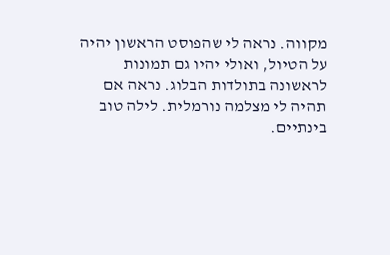מקווה. נראה לי שהפוסט הראשון יהיה על הטיול, ואולי יהיו גם תמונות לראשונה בתולדות הבלוג. נראה אם תהיה לי מצלמה נורמלית. לילה טוב בינתיים.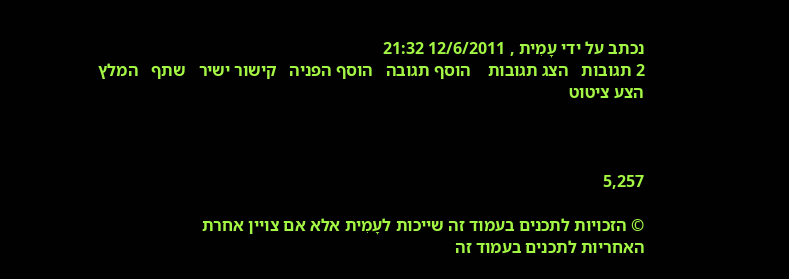נכתב על ידי עָמִית , 12/6/2011 21:32
2 תגובות   הצג תגובות    הוסף תגובה   הוסף הפניה   קישור ישיר   שתף   המלץ   הצע ציטוט



5,257

© הזכויות לתכנים בעמוד זה שייכות לעָמִית אלא אם צויין אחרת
האחריות לתכנים בעמוד זה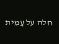חלה על עָמִית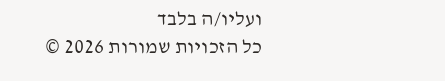ועליו/ה בלבד
כל הזכויות שמורות 2026 ©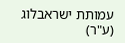עמותת ישראבלוג (ע"ר)